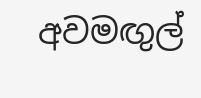අවමඟුල්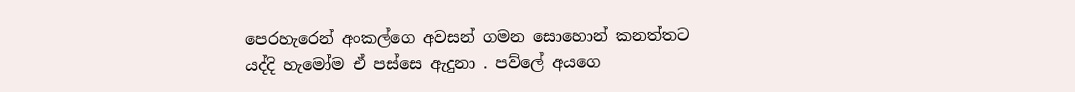පෙරහැරෙන් අංකල්ගෙ අවසන් ගමන සොහොන් කනත්තට යද්දි හැමෝම ඒ පස්සෙ ඇදුනා . පව්ලේ අයගෙ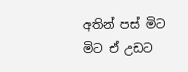අතින් පස් මිට මිට ඒ උඩට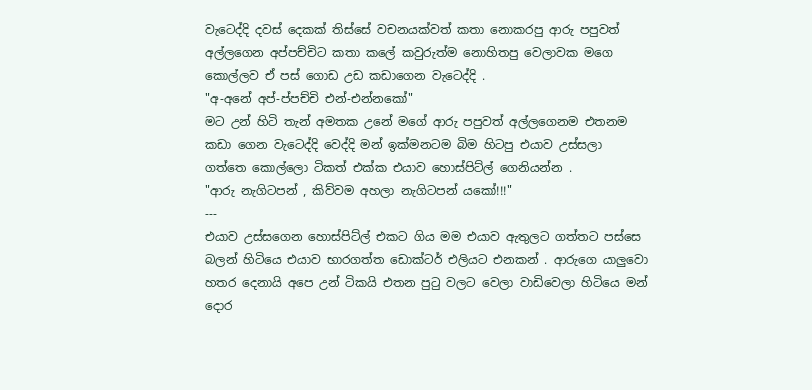වැටෙද්දි දවස් දෙකක් තිස්සේ වචනයක්වත් කතා නොකරපු ආරු පපුවත් අල්ලගෙන අප්පච්චිට කතා කලේ කවුරුත්ම නොහිතපු වෙලාවක මගෙ කොල්ලව ඒ පස් ගොඩ උඩ කඩාගෙන වැටෙද්දි .
"අ-අනේ අප්-ප්පච්චි එන්-එන්නකෝ"
මට උන් හිටි තැන් අමතක උනේ මගේ ආරු පපුවත් අල්ලගෙනම එතනම කඩා ගෙන වැටෙද්දි වෙද්දි මන් ඉක්මනටම බිම හිටපු එයාව උස්සලා ගත්තෙ කොල්ලො ටිකත් එක්ක එයාව හොස්පිට්ල් ගෙනියන්න .
"ආරු නැගිටපන් , කිව්වම අහලා නැගිටපන් යකෝ!!!"
---
එයාව උස්සගෙන හොස්පිට්ල් එකට ගිය මම එයාව ඇතුලට ගත්තට පස්සෙ බලන් හිටියෙ එයාව භාරගත්ත ඩොක්ටර් එලියට එනකන් . ආරුගෙ යාලුවො හතර දෙනායි අපෙ උන් ටිකයි එතන පුටු වලට වෙලා වාඩිවෙලා හිටියෙ මන් දොර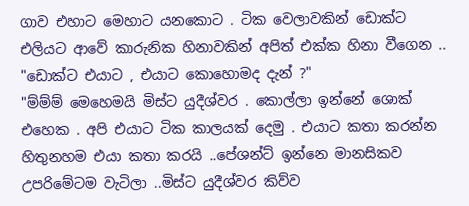ගාව එහාට මෙහාට යනකොට . ටික වෙලාවකින් ඩොක්ට එලියට ආවේ කාරුනික හිනාවකින් අපිත් එක්ක හිනා වීගෙන ..
"ඩොක්ට එයාට , එයාට කොහොමද දැන් ?"
"ම්ම්ම් මෙහෙමයි මිස්ට යුදීශ්වර . කොල්ලා ඉන්නේ ශොක් එහෙක . අපි එයාට ටික කාලයක් දෙමු . එයාට කතා කරන්න හිතුනහම එයා කතා කරයි ..පේශන්ට් ඉන්නෙ මානසිකව උපරිමේටම වැටිලා ..මිස්ට යුදීශ්වර කිව්ව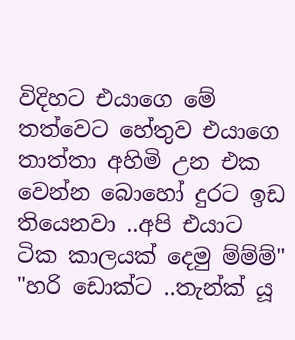විදිහට එයාගෙ මේ තත්වෙට හේතුව එයාගෙ තාත්තා අහිමි උන එක වෙන්න බොහෝ දුරට ඉඩ තියෙනවා ..අපි එයාට ටික කාලයක් දෙමු ම්ම්ම්"
"හරි ඩොක්ට ..තැන්ක් යූ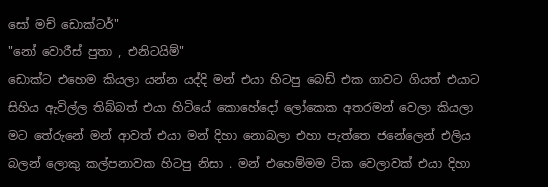සෝ මච් ඩොක්ටර්"
"නෝ වොරීස් පුතා , එනිටයිම්"
ඩොක්ට එහෙම කියලා යන්න යද්දි මන් එයා හිටපු බෙඩ් එක ගාවට ගියත් එයාට සිහිය ඇවිල්ල තිබ්බත් එයා හිටියේ කොහේදෝ ලෝකෙක අතරමන් වෙලා කියලා මට තේරුනේ මන් ආවත් එයා මන් දිහා නොබලා එහා පැත්තෙ ජනේලෙන් එලිය බලන් ලොකු කල්පනාවක හිටපු නිසා . මන් එහෙම්මම ටික වෙලාවක් එයා දිහා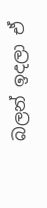බලන් ඉදලා ඒ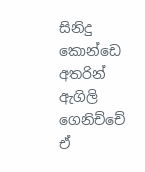සිනිදු කොන්ඩෙ අතරින් ඇගිලි ගෙනිච්චේ ඒ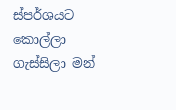ස්පර්ශයට කොල්ලා ගැස්සිලා මන්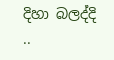දිහා බලද්දි ..